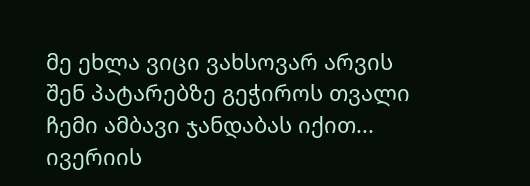მე ეხლა ვიცი ვახსოვარ არვის
შენ პატარებზე გეჭიროს თვალი
ჩემი ამბავი ჯანდაბას იქით...
ივერიის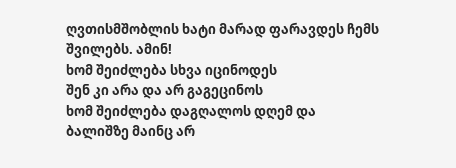ღვთისმშობლის ხატი მარად ფარავდეს ჩემს შვილებს. ამინ!
ხომ შეიძლება სხვა იცინოდეს
შენ კი არა და არ გაგეცინოს
ხომ შეიძლება დაგღალოს დღემ და
ბალიშზე მაინც არ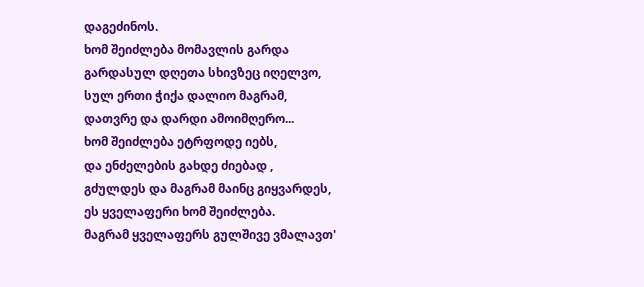დაგეძინოს.
ხომ შეიძლება მომავლის გარდა
გარდასულ დღეთა სხივზეც იღელვო,
სულ ერთი ჭიქა დალიო მაგრამ,
დათვრე და დარდი ამოიმღერო...
ხომ შეიძლება ეტრფოდე იებს,
და ენძელების გახდე ძიებად ,
გძულდეს და მაგრამ მაინც გიყვარდეს,
ეს ყველაფერი ხომ შეიძლება.
მაგრამ ყველაფერს გულშივე ვმალავთ'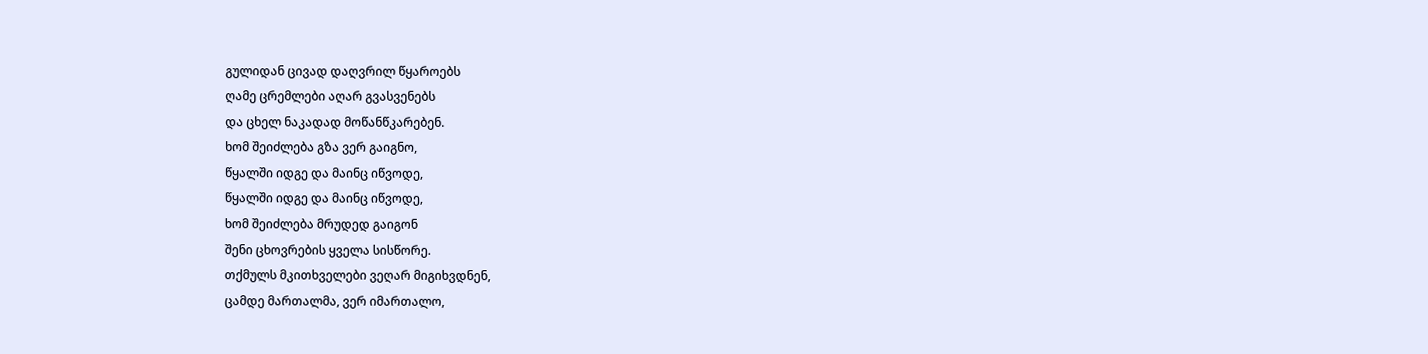გულიდან ცივად დაღვრილ წყაროებს
ღამე ცრემლები აღარ გვასვენებს
და ცხელ ნაკადად მოწანწკარებენ.
ხომ შეიძლება გზა ვერ გაიგნო,
წყალში იდგე და მაინც იწვოდე,
წყალში იდგე და მაინც იწვოდე,
ხომ შეიძლება მრუდედ გაიგონ
შენი ცხოვრების ყველა სისწორე.
თქმულს მკითხველები ვეღარ მიგიხვდნენ,
ცამდე მართალმა, ვერ იმართალო,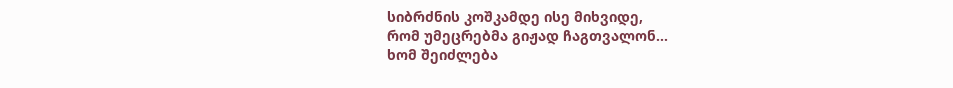სიბრძნის კოშკამდე ისე მიხვიდე,
რომ უმეცრებმა გიჟად ჩაგთვალონ...
ხომ შეიძლება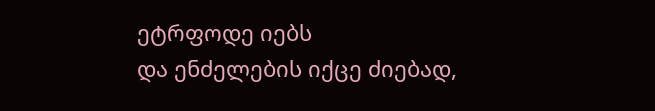ეტრფოდე იებს
და ენძელების იქცე ძიებად,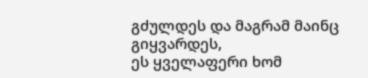გძულდეს და მაგრამ მაინც გიყვარდეს,
ეს ყველაფერი ხომ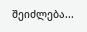შეიძლება...